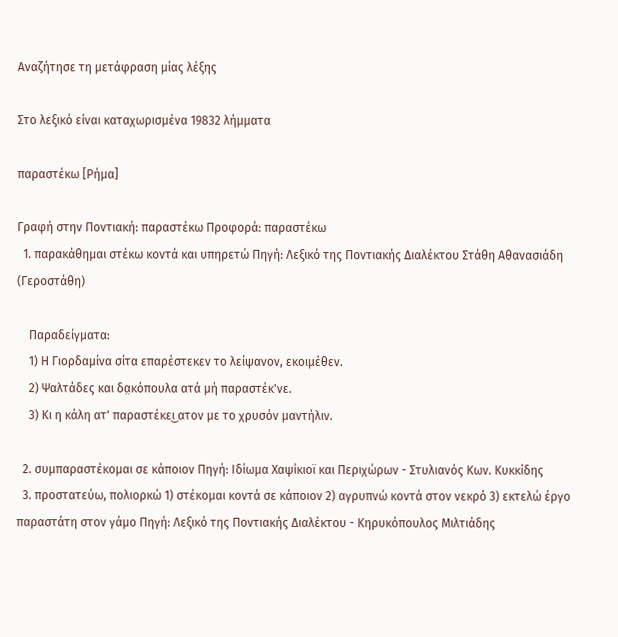Αναζήτησε τη μετάφραση μίας λέξης

Στο λεξικό είναι καταχωρισμένα 19832 λήμματα

παραστέκω [Ρήμα]

Γραφή στην Ποντιακή: παραστέκω Προφορά: παραστέκω
  1. παρακάθημαι στέκω κοντά και υπηρετώ Πηγή: Λεξικό της Ποντιακής Διαλέκτου Στάθη Αθανασιάδη (Γεροστάθη)

    Παραδείγματα:
    1) Η Γιορδαμίνα σίτα επαρέστεκεν το λείψανον, εκοιμέθεν.
    2) Ψαλτάδες και δα̤κόπουλα ατά μή παραστέκ'νε.
    3) Κι η κάλη ατ' παραστέκει͜ ατον με το χρυσόν μαντήλιν.

  2. συμπαραστέκομαι σε κάποιον Πηγή: Ιδίωμα Χαψίκιοϊ και Περιχώρων - Στυλιανός Κων. Κυκκίδης
  3. προστατεύω, πολιορκώ 1) στέκομαι κοντά σε κάποιον 2) αγρυπνώ κοντά στον νεκρό 3) εκτελώ έργο παραστάτη στον γάμο Πηγή: Λεξικό της Ποντιακής Διαλέκτου - Κηρυκόπουλος Μιλτιάδης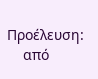Προέλευση:
    από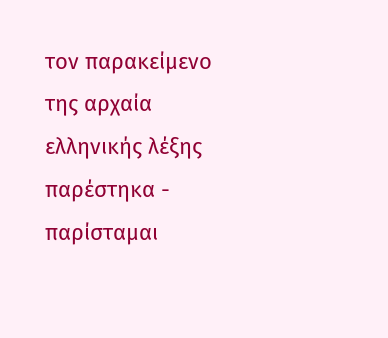τον παρακείμενο της αρχαία ελληνικής λέξης παρέστηκα - παρίσταμαι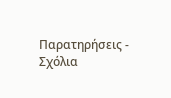Παρατηρήσεις - Σχόλια